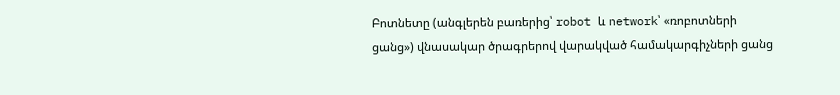Բոտնետը (անգլերեն բառերից՝ robot և network՝ «ռոբոտների ցանց») վնասակար ծրագրերով վարակված համակարգիչների ցանց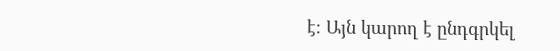է։ Այն կարող է ընդգրկել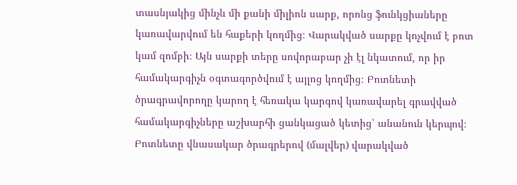տասնյակից մինչև մի քանի միլիոն սարք, որոնց ֆունկցիաները կառավարվում են հաքերի կողմից։ Վարակված սարքը կոչվում է բոտ կամ զոմբի։ Այն սարքի տերը սովորաբար չի էլ նկատում, որ իր համակարգիչն օգտագործվում է այլոց կողմից։ Բոտնետի ծրագրավորողը կարող է հեռակա կարգով կառավարել գրավված համակարգիչները աշխարհի ցանկացած կետից՝ անանուն կերպով։
Բոտնետը վնասակար ծրագրերով (մալվեր) վարակված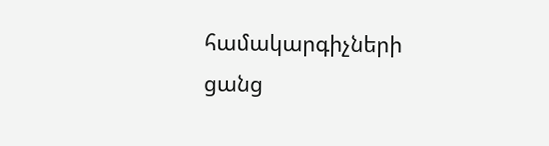համակարգիչների ցանց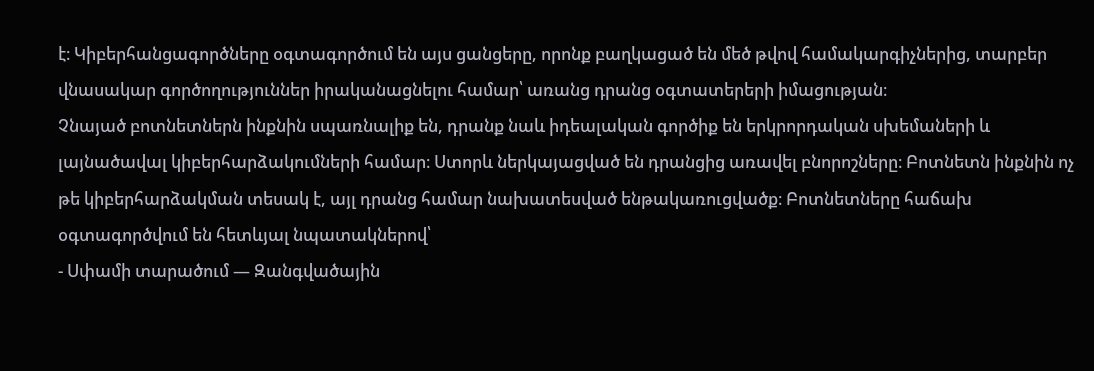է։ Կիբերհանցագործները օգտագործում են այս ցանցերը, որոնք բաղկացած են մեծ թվով համակարգիչներից, տարբեր վնասակար գործողություններ իրականացնելու համար՝ առանց դրանց օգտատերերի իմացության։
Չնայած բոտնետներն ինքնին սպառնալիք են, դրանք նաև իդեալական գործիք են երկրորդական սխեմաների և լայնածավալ կիբերհարձակումների համար։ Ստորև ներկայացված են դրանցից առավել բնորոշները։ Բոտնետն ինքնին ոչ թե կիբերհարձակման տեսակ է, այլ դրանց համար նախատեսված ենթակառուցվածք։ Բոտնետները հաճախ օգտագործվում են հետևյալ նպատակներով՝
- Սփամի տարածում — Զանգվածային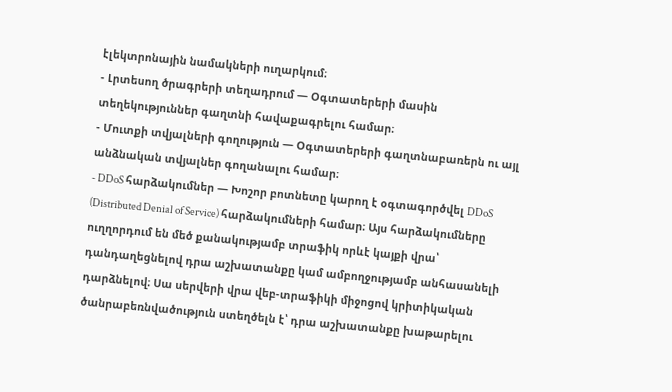էլեկտրոնային նամակների ուղարկում։
- Լրտեսող ծրագրերի տեղադրում — Օգտատերերի մասին տեղեկություններ գաղտնի հավաքագրելու համար։
- Մուտքի տվյալների գողություն — Օգտատերերի գաղտնաբառերն ու այլ անձնական տվյալներ գողանալու համար։
- DDoS հարձակումներ — Խոշոր բոտնետը կարող է օգտագործվել DDoS (Distributed Denial of Service) հարձակումների համար։ Այս հարձակումները ուղղորդում են մեծ քանակությամբ տրաֆիկ որևէ կայքի վրա՝ դանդաղեցնելով դրա աշխատանքը կամ ամբողջությամբ անհասանելի դարձնելով։ Սա սերվերի վրա վեբ-տրաֆիկի միջոցով կրիտիկական ծանրաբեռնվածություն ստեղծելն է՝ դրա աշխատանքը խաթարելու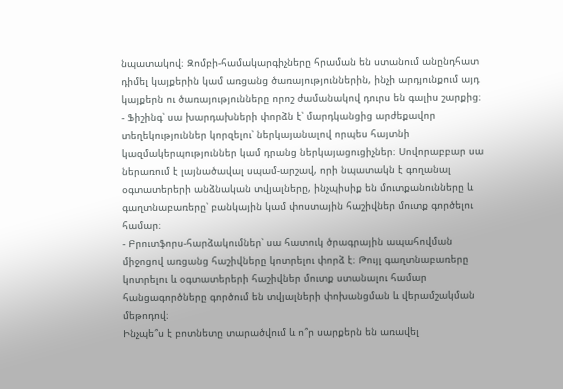նպատակով։ Զոմբի-համակարգիչները հրաման են ստանում անընդհատ դիմել կայքերին կամ առցանց ծառայություններին, ինչի արդյունքում այդ կայքերն ու ծառայությունները որոշ ժամանակով դուրս են գալիս շարքից։
- Ֆիշինգ՝ սա խարդախների փորձն է՝ մարդկանցից արժեքավոր տեղեկություններ կորզելու՝ ներկայանալով որպես հայտնի կազմակերպություններ կամ դրանց ներկայացուցիչներ։ Սովորաբբար սա ներառում է լայնածավալ սպամ-արշավ, որի նպատակն է գողանալ օգտատերերի անձնական տվյալները, ինչպիսիք են մուտքանունները և գաղտնաբառերը՝ բանկային կամ փոստային հաշիվներ մուտք գործելու համար։
- Բրուտֆորս-հարձակումներ՝ սա հատուկ ծրագրային ապահովման միջոցով առցանց հաշիվները կոտրելու փորձ է։ Թույլ գաղտնաբառերը կոտրելու և օգտատերերի հաշիվներ մուտք ստանալու համար հանցագործները գործում են տվյալների փոխանցման և վերամշակման մեթոդով։
Ինչպե՞ս է բոտնետը տարածվում և ո՞ր սարքերն են առավել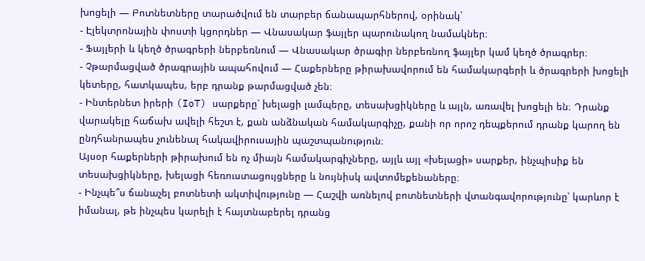խոցելի — Բոտնետները տարածվում են տարբեր ճանապարհներով, օրինակ՝
- Էլեկտրոնային փոստի կցորդներ — Վնասակար ֆայլեր պարունակող նամակներ։
- Ֆայլերի և կեղծ ծրագրերի ներբեռնում — Վնասակար ծրագիր ներբեռնող ֆայլեր կամ կեղծ ծրագրեր։
- Չթարմացված ծրագրային ապահովում — Հաքերները թիրախավորում են համակարգերի և ծրագրերի խոցելի կետերը, հատկապես, երբ դրանք թարմացված չեն։
- Ինտերնետ իրերի (IoT) սարքերը՝ խելացի լամպերը, տեսախցիկները և այլն, առավել խոցելի են։ Դրանք վարակելը հաճախ ավելի հեշտ է, քան անձնական համակարգիչը, քանի որ որոշ դեպքերում դրանք կարող են ընդհանրապես չունենալ հակավիրուսային պաշտպանություն։
Այսօր հաքերների թիրախում են ոչ միայն համակարգիչները, այլև այլ «խելացի» սարքեր, ինչպիսիք են տեսախցիկները, խելացի հեռուստացույցները և նույնիսկ ավտոմեքենաները։
- Ինչպե՞ս ճանաչել բոտնետի ակտիվությունը — Հաշվի առնելով բոտնետների վտանգավորությունը՝ կարևոր է իմանալ, թե ինչպես կարելի է հայտնաբերել դրանց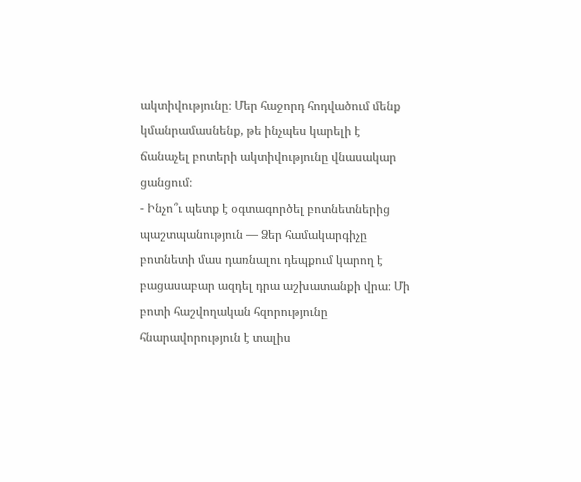ակտիվությունը։ Մեր հաջորդ հոդվածում մենք կմանրամասնենք, թե ինչպես կարելի է ճանաչել բոտերի ակտիվությունը վնասակար ցանցում։
- Ինչո՞ւ պետք է օգտագործել բոտնետներից պաշտպանություն — Ձեր համակարգիչը բոտնետի մաս դառնալու դեպքում կարող է բացասաբար ազդել դրա աշխատանքի վրա։ Մի բոտի հաշվողական հզորությունը հնարավորություն է տալիս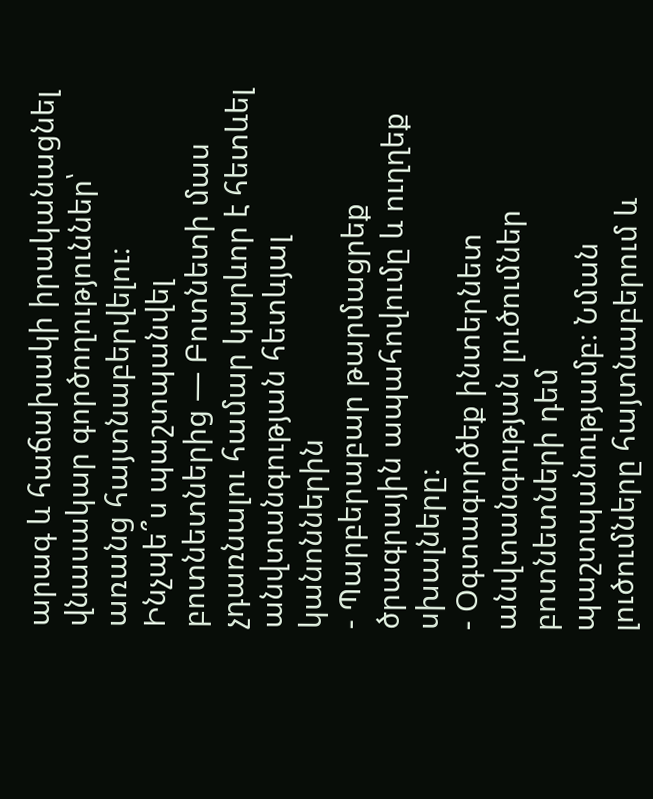արագ և հաճախակի իրականացնել վնասակար գործողություններ՝ առանց հայտնաբերվելու։
Ինչպե՞ս պաշտպանվել բոտնետներից — Բոտնետի մաս չդառնալու համար կարևոր է հետևել անվտանգության հետևյալ կանոններին
- Պարբերաբար թարմացրեք ծրագրային ապահովումը և ուղղեք սխալները։
- Օգտագործեք ինտերնետ անվտանգության լուծումներ բոտնետների դեմ պաշտպանությամբ։ Նման լուծումները հայտնաբերում և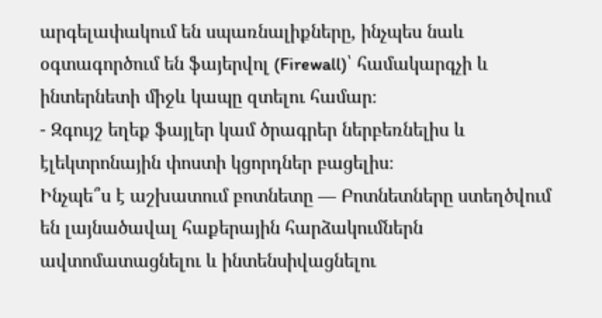արգելափակում են սպառնալիքները, ինչպես նաև օգտագործում են ֆայերվոլ (Firewall)՝ համակարգչի և ինտերնետի միջև կապը զտելու համար։
- Զգույշ եղեք ֆայլեր կամ ծրագրեր ներբեռնելիս և էլեկտրոնային փոստի կցորդներ բացելիս։
Ինչպե՞ս է աշխատում բոտնետը — Բոտնետները ստեղծվում են լայնածավալ հաքերային հարձակումներն ավտոմատացնելու և ինտենսիվացնելու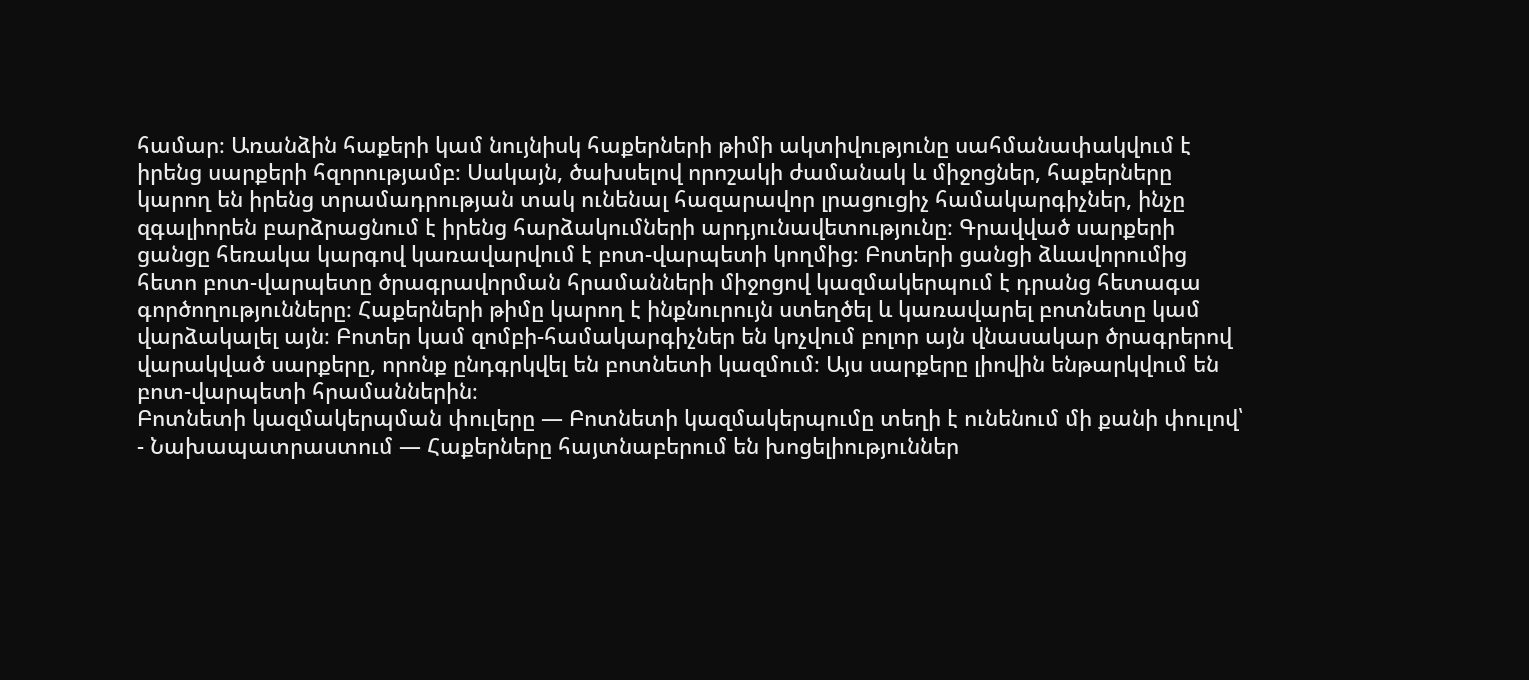համար։ Առանձին հաքերի կամ նույնիսկ հաքերների թիմի ակտիվությունը սահմանափակվում է իրենց սարքերի հզորությամբ։ Սակայն, ծախսելով որոշակի ժամանակ և միջոցներ, հաքերները կարող են իրենց տրամադրության տակ ունենալ հազարավոր լրացուցիչ համակարգիչներ, ինչը զգալիորեն բարձրացնում է իրենց հարձակումների արդյունավետությունը։ Գրավված սարքերի ցանցը հեռակա կարգով կառավարվում է բոտ-վարպետի կողմից։ Բոտերի ցանցի ձևավորումից հետո բոտ-վարպետը ծրագրավորման հրամանների միջոցով կազմակերպում է դրանց հետագա գործողությունները։ Հաքերների թիմը կարող է ինքնուրույն ստեղծել և կառավարել բոտնետը կամ վարձակալել այն։ Բոտեր կամ զոմբի-համակարգիչներ են կոչվում բոլոր այն վնասակար ծրագրերով վարակված սարքերը, որոնք ընդգրկվել են բոտնետի կազմում։ Այս սարքերը լիովին ենթարկվում են բոտ-վարպետի հրամաններին։
Բոտնետի կազմակերպման փուլերը — Բոտնետի կազմակերպումը տեղի է ունենում մի քանի փուլով՝
- Նախապատրաստում — Հաքերները հայտնաբերում են խոցելիություններ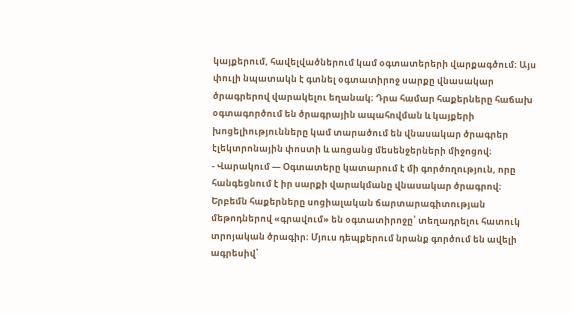կայքերում, հավելվածներում կամ օգտատերերի վարքագծում։ Այս փուլի նպատակն է գտնել օգտատիրոջ սարքը վնասակար ծրագրերով վարակելու եղանակ։ Դրա համար հաքերները հաճախ օգտագործում են ծրագրային ապահովման և կայքերի խոցելիությունները կամ տարածում են վնասակար ծրագրեր էլեկտրոնային փոստի և առցանց մեսենջերների միջոցով։
- Վարակում — Օգտատերը կատարում է մի գործողություն, որը հանգեցնում է իր սարքի վարակմանը վնասակար ծրագրով։ Երբեմն հաքերները սոցիալական ճարտարագիտության մեթոդներով «գրավում» են օգտատիրոջը՝ տեղադրելու հատուկ տրոյական ծրագիր։ Մյուս դեպքերում նրանք գործում են ավելի ագրեսիվ՝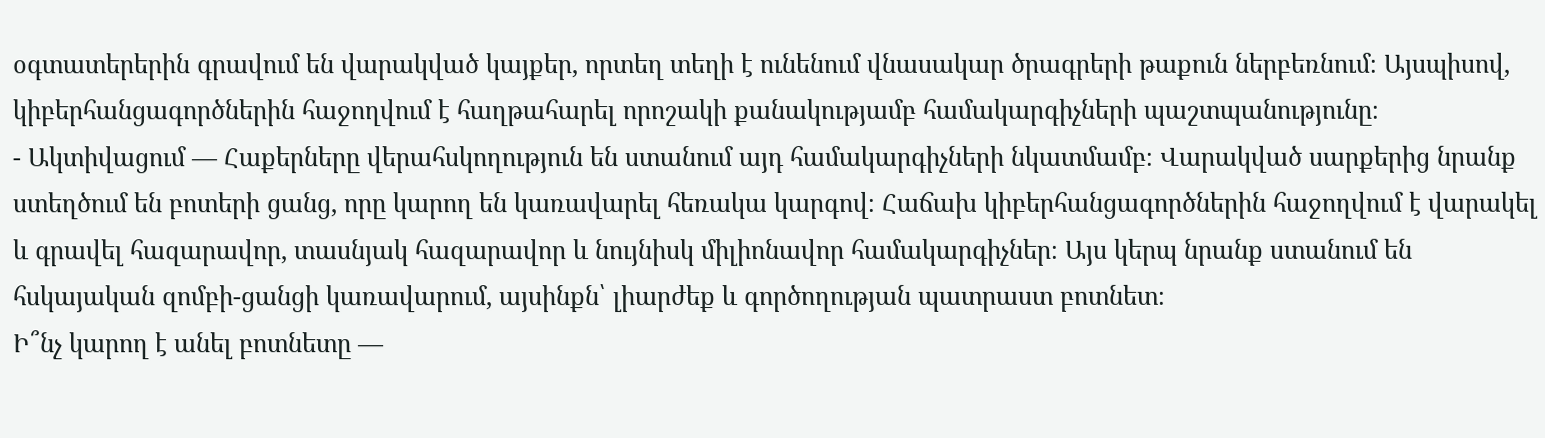օգտատերերին գրավում են վարակված կայքեր, որտեղ տեղի է ունենում վնասակար ծրագրերի թաքուն ներբեռնում։ Այսպիսով, կիբերհանցագործներին հաջողվում է հաղթահարել որոշակի քանակությամբ համակարգիչների պաշտպանությունը։
- Ակտիվացում — Հաքերները վերահսկողություն են ստանում այդ համակարգիչների նկատմամբ։ Վարակված սարքերից նրանք ստեղծում են բոտերի ցանց, որը կարող են կառավարել հեռակա կարգով։ Հաճախ կիբերհանցագործներին հաջողվում է վարակել և գրավել հազարավոր, տասնյակ հազարավոր և նույնիսկ միլիոնավոր համակարգիչներ։ Այս կերպ նրանք ստանում են հսկայական զոմբի-ցանցի կառավարում, այսինքն՝ լիարժեք և գործողության պատրաստ բոտնետ։
Ի՞նչ կարող է անել բոտնետը —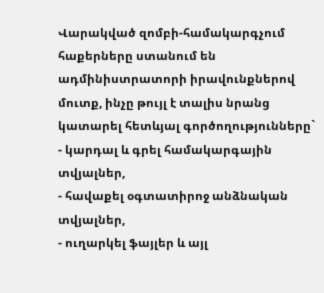Վարակված զոմբի-համակարգչում հաքերները ստանում են ադմինիստրատորի իրավունքներով մուտք, ինչը թույլ է տալիս նրանց կատարել հետևյալ գործողությունները`
- կարդալ և գրել համակարգային տվյալներ,
- հավաքել օգտատիրոջ անձնական տվյալներ,
- ուղարկել ֆայլեր և այլ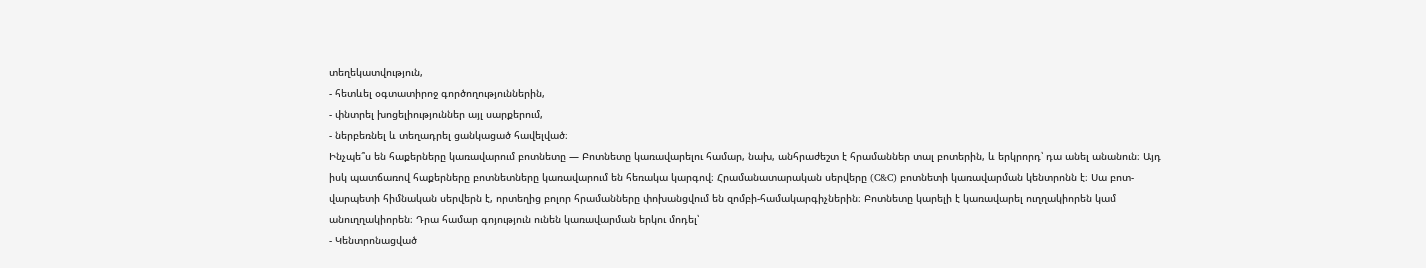տեղեկատվություն,
- հետևել օգտատիրոջ գործողություններին,
- փնտրել խոցելիություններ այլ սարքերում,
- ներբեռնել և տեղադրել ցանկացած հավելված։
Ինչպե՞ս են հաքերները կառավարում բոտնետը — Բոտնետը կառավարելու համար, նախ, անհրաժեշտ է հրամաններ տալ բոտերին, և երկրորդ՝ դա անել անանուն։ Այդ իսկ պատճառով հաքերները բոտնետները կառավարում են հեռակա կարգով։ Հրամանատարական սերվերը (C&C) բոտնետի կառավարման կենտրոնն է։ Սա բոտ-վարպետի հիմնական սերվերն է, որտեղից բոլոր հրամանները փոխանցվում են զոմբի-համակարգիչներին։ Բոտնետը կարելի է կառավարել ուղղակիորեն կամ անուղղակիորեն։ Դրա համար գոյություն ունեն կառավարման երկու մոդել՝
- Կենտրոնացված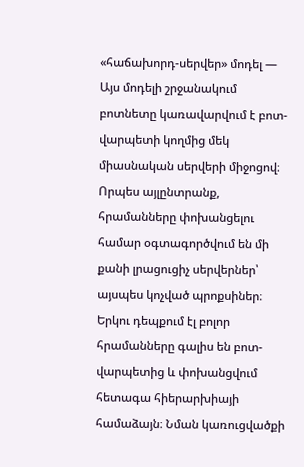«հաճախորդ-սերվեր» մոդել — Այս մոդելի շրջանակում բոտնետը կառավարվում է բոտ-վարպետի կողմից մեկ միասնական սերվերի միջոցով։ Որպես այլընտրանք, հրամանները փոխանցելու համար օգտագործվում են մի քանի լրացուցիչ սերվերներ՝ այսպես կոչված պրոքսիներ։ Երկու դեպքում էլ բոլոր հրամանները գալիս են բոտ-վարպետից և փոխանցվում հետագա հիերարխիայի համաձայն։ Նման կառուցվածքի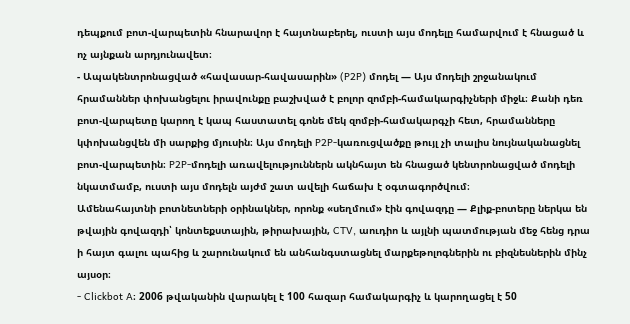դեպքում բոտ-վարպետին հնարավոր է հայտնաբերել, ուստի այս մոդելը համարվում է հնացած և ոչ այնքան արդյունավետ։
- Ապակենտրոնացված «հավասար-հավասարին» (P2P) մոդել — Այս մոդելի շրջանակում հրամաններ փոխանցելու իրավունքը բաշխված է բոլոր զոմբի-համակարգիչների միջև։ Քանի դեռ բոտ-վարպետը կարող է կապ հաստատել գոնե մեկ զոմբի-համակարգչի հետ, հրամանները կփոխանցվեն մի սարքից մյուսին։ Այս մոդելի P2P-կառուցվածքը թույլ չի տալիս նույնականացնել բոտ-վարպետին։ P2P-մոդելի առավելություններն ակնհայտ են հնացած կենտրոնացված մոդելի նկատմամբ, ուստի այս մոդելն այժմ շատ ավելի հաճախ է օգտագործվում։
Ամենահայտնի բոտնետների օրինակներ, որոնք «սեղմում» էին գովազդը — Քլիք-բոտերը ներկա են թվային գովազդի՝ կոնտեքստային, թիրախային, CTV, աուդիո և այլնի պատմության մեջ հենց դրա ի հայտ գալու պահից և շարունակում են անհանգստացնել մարքեթոլոգներին ու բիզնեսներին մինչ այսօր։
- Clickbot A։ 2006 թվականին վարակել է 100 հազար համակարգիչ և կարողացել է 50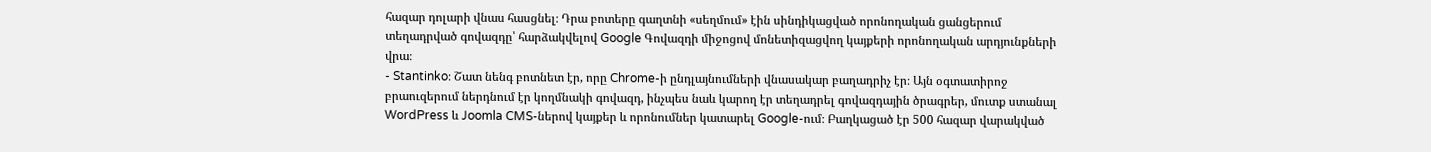հազար դոլարի վնաս հասցնել։ Դրա բոտերը գաղտնի «սեղմում» էին սինդիկացված որոնողական ցանցերում տեղադրված գովազդը՝ հարձակվելով Google Գովազդի միջոցով մոնետիզացվող կայքերի որոնողական արդյունքների վրա։
- Stantinko։ Շատ նենգ բոտնետ էր, որը Chrome-ի ընդլայնումների վնասակար բաղադրիչ էր։ Այն օգտատիրոջ բրաուզերում ներդնում էր կողմնակի գովազդ, ինչպես նաև կարող էր տեղադրել գովազդային ծրագրեր, մուտք ստանալ WordPress և Joomla CMS-ներով կայքեր և որոնումներ կատարել Google-ում։ Բաղկացած էր 500 հազար վարակված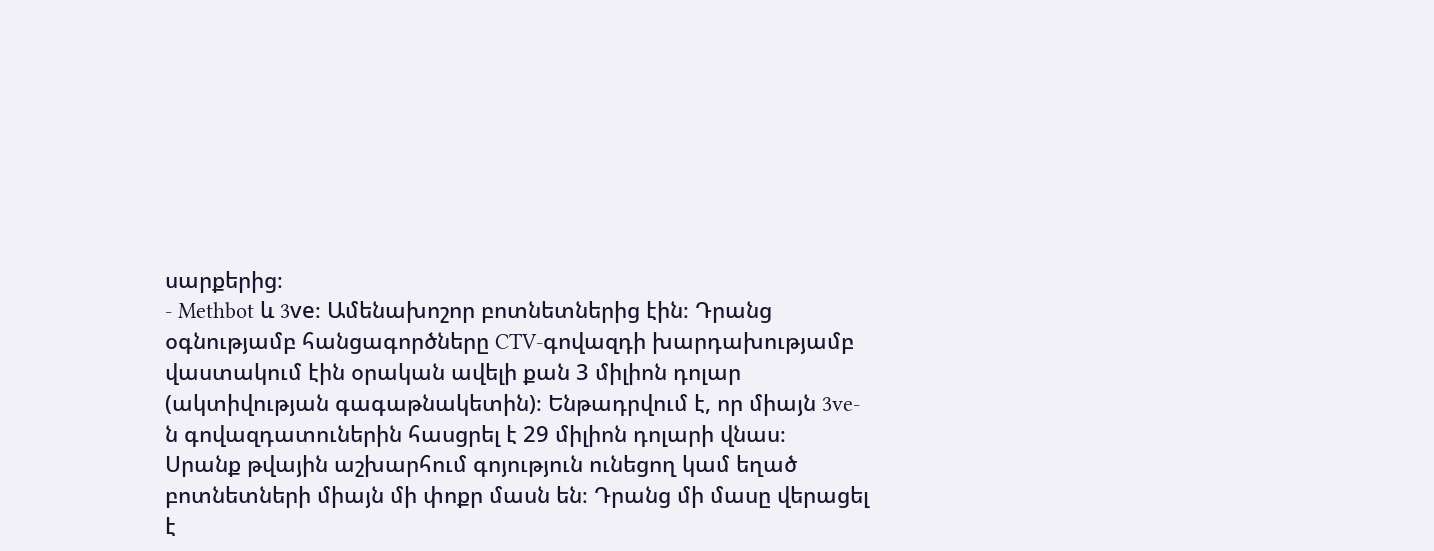սարքերից։
- Methbot և 3ve։ Ամենախոշոր բոտնետներից էին։ Դրանց օգնությամբ հանցագործները CTV-գովազդի խարդախությամբ վաստակում էին օրական ավելի քան 3 միլիոն դոլար (ակտիվության գագաթնակետին)։ Ենթադրվում է, որ միայն 3ve-ն գովազդատուներին հասցրել է 29 միլիոն դոլարի վնաս։
Սրանք թվային աշխարհում գոյություն ունեցող կամ եղած բոտնետների միայն մի փոքր մասն են։ Դրանց մի մասը վերացել է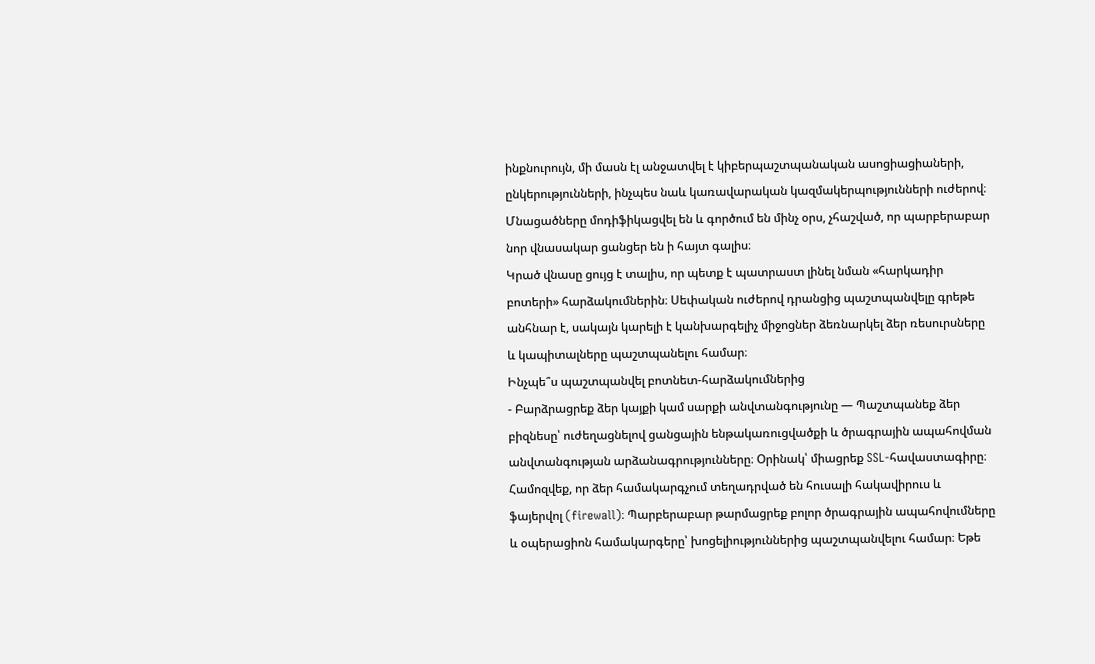ինքնուրույն, մի մասն էլ անջատվել է կիբերպաշտպանական ասոցիացիաների, ընկերությունների, ինչպես նաև կառավարական կազմակերպությունների ուժերով։ Մնացածները մոդիֆիկացվել են և գործում են մինչ օրս, չհաշված, որ պարբերաբար նոր վնասակար ցանցեր են ի հայտ գալիս։
Կրած վնասը ցույց է տալիս, որ պետք է պատրաստ լինել նման «հարկադիր բոտերի» հարձակումներին։ Սեփական ուժերով դրանցից պաշտպանվելը գրեթե անհնար է, սակայն կարելի է կանխարգելիչ միջոցներ ձեռնարկել ձեր ռեսուրսները և կապիտալները պաշտպանելու համար։
Ինչպե՞ս պաշտպանվել բոտնետ-հարձակումներից
- Բարձրացրեք ձեր կայքի կամ սարքի անվտանգությունը — Պաշտպանեք ձեր բիզնեսը՝ ուժեղացնելով ցանցային ենթակառուցվածքի և ծրագրային ապահովման անվտանգության արձանագրությունները։ Օրինակ՝ միացրեք SSL-հավաստագիրը։ Համոզվեք, որ ձեր համակարգչում տեղադրված են հուսալի հակավիրուս և ֆայերվոլ (firewall)։ Պարբերաբար թարմացրեք բոլոր ծրագրային ապահովումները և օպերացիոն համակարգերը՝ խոցելիություններից պաշտպանվելու համար։ Եթե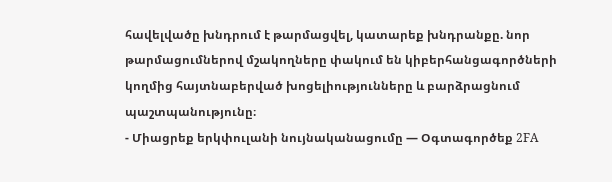հավելվածը խնդրում է թարմացվել, կատարեք խնդրանքը. նոր թարմացումներով մշակողները փակում են կիբերհանցագործների կողմից հայտնաբերված խոցելիությունները և բարձրացնում պաշտպանությունը։
- Միացրեք երկփուլանի նույնականացումը — Օգտագործեք 2FA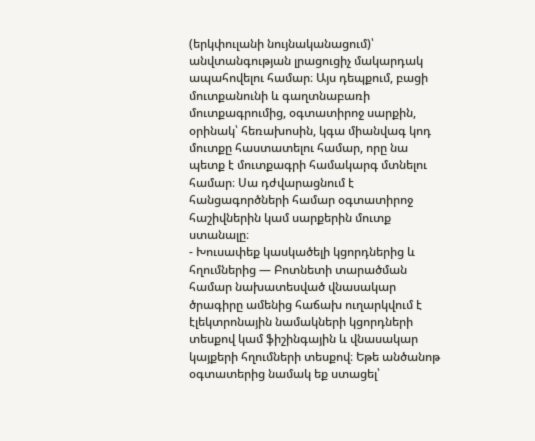(երկփուլանի նույնականացում)՝ անվտանգության լրացուցիչ մակարդակ ապահովելու համար։ Այս դեպքում, բացի մուտքանունի և գաղտնաբառի մուտքագրումից, օգտատիրոջ սարքին, օրինակ՝ հեռախոսին, կգա միանվագ կոդ մուտքը հաստատելու համար, որը նա պետք է մուտքագրի համակարգ մտնելու համար։ Սա դժվարացնում է հանցագործների համար օգտատիրոջ հաշիվներին կամ սարքերին մուտք ստանալը։
- Խուսափեք կասկածելի կցորդներից և հղումներից — Բոտնետի տարածման համար նախատեսված վնասակար ծրագիրը ամենից հաճախ ուղարկվում է էլեկտրոնային նամակների կցորդների տեսքով կամ ֆիշինգային և վնասակար կայքերի հղումների տեսքով։ Եթե անծանոթ օգտատերից նամակ եք ստացել՝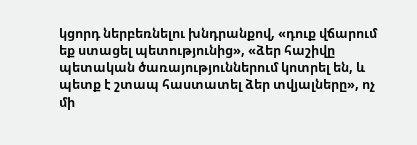կցորդ ներբեռնելու խնդրանքով, «դուք վճարում եք ստացել պետությունից», «ձեր հաշիվը պետական ծառայություններում կոտրել են, և պետք է շտապ հաստատել ձեր տվյալները», ոչ մի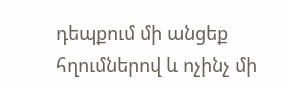դեպքում մի անցեք հղումներով և ոչինչ մի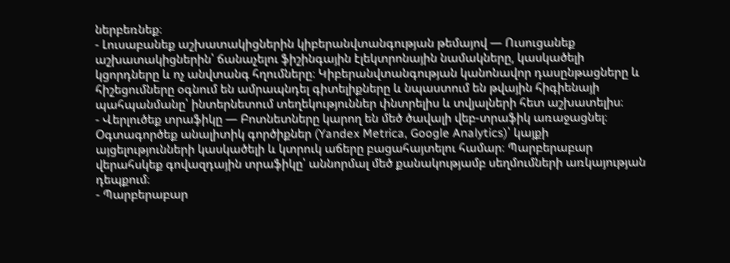ներբեռնեք։
- Լուսաբանեք աշխատակիցներին կիբերանվտանգության թեմայով — Ուսուցանեք աշխատակիցներին՝ ճանաչելու ֆիշինգային էլեկտրոնային նամակները, կասկածելի կցորդները և ոչ անվտանգ հղումները։ Կիբերանվտանգության կանոնավոր դասընթացները և հիշեցումները օգնում են ամրապնդել գիտելիքները և նպաստում են թվային հիգիենայի պահպանմանը՝ ինտերնետում տեղեկություններ փնտրելիս և տվյալների հետ աշխատելիս։
- Վերլուծեք տրաֆիկը — Բոտնետները կարող են մեծ ծավալի վեբ-տրաֆիկ առաջացնել։ Օգտագործեք անալիտիկ գործիքներ (Yandex Metrica, Google Analytics)՝ կայքի այցելությունների կասկածելի և կտրուկ աճերը բացահայտելու համար։ Պարբերաբար վերահսկեք գովազդային տրաֆիկը՝ աննորմալ մեծ քանակությամբ սեղմումների առկայության դեպքում։
- Պարբերաբար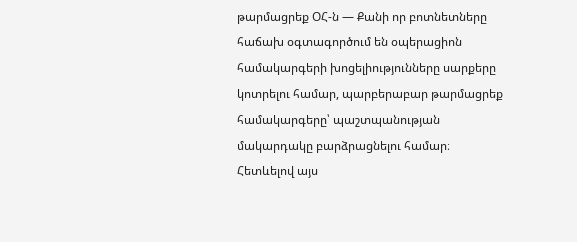թարմացրեք ՕՀ-ն — Քանի որ բոտնետները հաճախ օգտագործում են օպերացիոն համակարգերի խոցելիությունները սարքերը կոտրելու համար, պարբերաբար թարմացրեք համակարգերը՝ պաշտպանության մակարդակը բարձրացնելու համար։
Հետևելով այս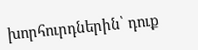խորհուրդներին՝ դուք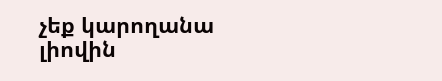չեք կարողանա լիովին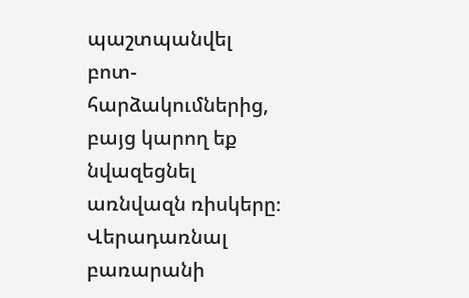պաշտպանվել բոտ-հարձակումներից, բայց կարող եք նվազեցնել առնվազն ռիսկերը։
Վերադառնալ բառարանի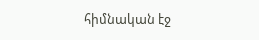հիմնական էջ